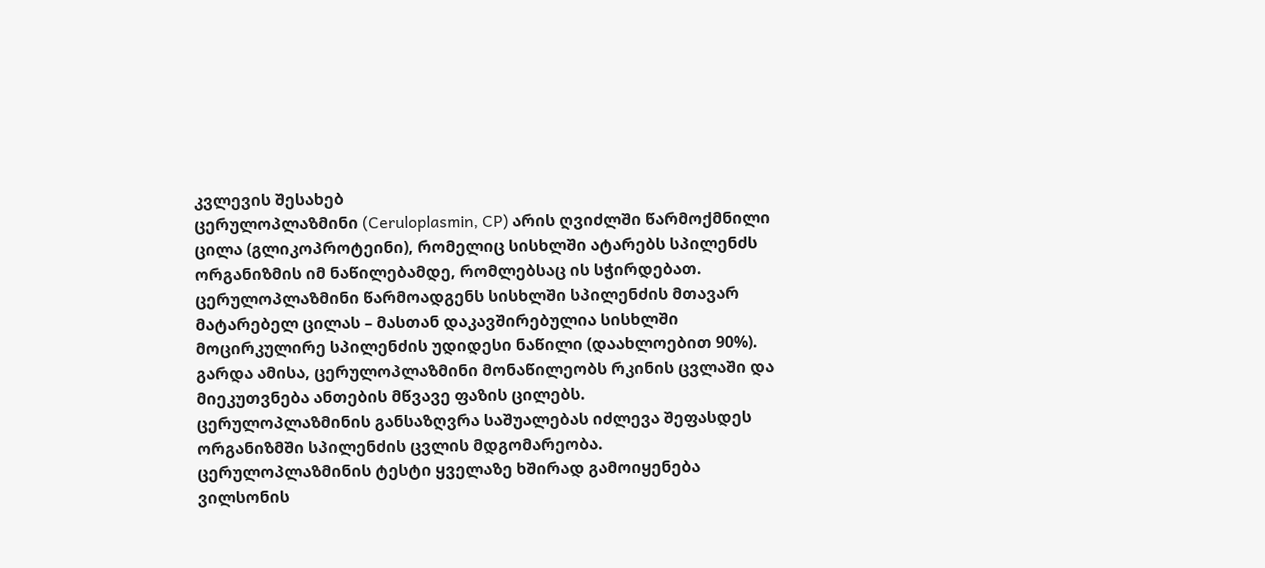კვლევის შესახებ
ცერულოპლაზმინი (Ceruloplasmin, CP) არის ღვიძლში წარმოქმნილი ცილა (გლიკოპროტეინი), რომელიც სისხლში ატარებს სპილენძს ორგანიზმის იმ ნაწილებამდე, რომლებსაც ის სჭირდებათ.
ცერულოპლაზმინი წარმოადგენს სისხლში სპილენძის მთავარ მატარებელ ცილას – მასთან დაკავშირებულია სისხლში მოცირკულირე სპილენძის უდიდესი ნაწილი (დაახლოებით 90%). გარდა ამისა, ცერულოპლაზმინი მონაწილეობს რკინის ცვლაში და მიეკუთვნება ანთების მწვავე ფაზის ცილებს.
ცერულოპლაზმინის განსაზღვრა საშუალებას იძლევა შეფასდეს ორგანიზმში სპილენძის ცვლის მდგომარეობა.
ცერულოპლაზმინის ტესტი ყველაზე ხშირად გამოიყენება ვილსონის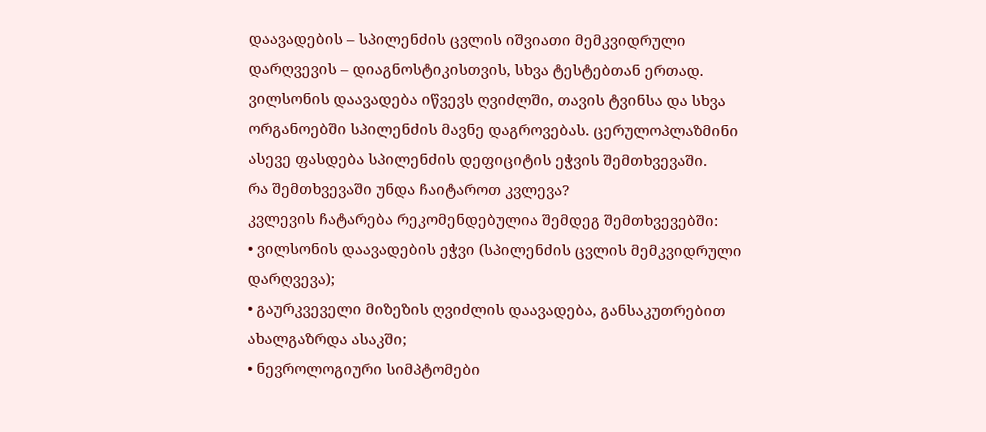დაავადების – სპილენძის ცვლის იშვიათი მემკვიდრული დარღვევის – დიაგნოსტიკისთვის, სხვა ტესტებთან ერთად. ვილსონის დაავადება იწვევს ღვიძლში, თავის ტვინსა და სხვა ორგანოებში სპილენძის მავნე დაგროვებას. ცერულოპლაზმინი ასევე ფასდება სპილენძის დეფიციტის ეჭვის შემთხვევაში.
რა შემთხვევაში უნდა ჩაიტაროთ კვლევა?
კვლევის ჩატარება რეკომენდებულია შემდეგ შემთხვევებში:
• ვილსონის დაავადების ეჭვი (სპილენძის ცვლის მემკვიდრული დარღვევა);
• გაურკვეველი მიზეზის ღვიძლის დაავადება, განსაკუთრებით ახალგაზრდა ასაკში;
• ნევროლოგიური სიმპტომები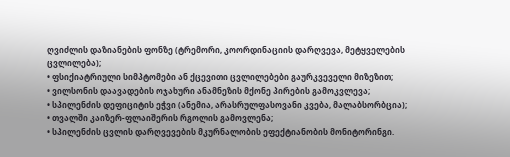ღვიძლის დაზიანების ფონზე (ტრემორი, კოორდინაციის დარღვევა, მეტყველების ცვლილება);
• ფსიქიატრიული სიმპტომები ან ქცევითი ცვლილებები გაურკვეველი მიზეზით;
• ვილსონის დაავადების ოჯახური ანამნეზის მქონე პირების გამოკვლევა;
• სპილენძის დეფიციტის ეჭვი (ანემია, არასრულფასოვანი კვება, მალაბსორბცია);
• თვალში კაიზერ-ფლაიშერის რგოლის გამოვლენა;
• სპილენძის ცვლის დარღვევების მკურნალობის ეფექტიანობის მონიტორინგი.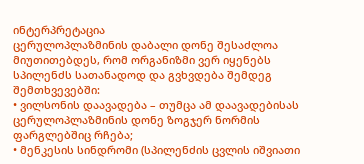ინტერპრეტაცია
ცერულოპლაზმინის დაბალი დონე შესაძლოა მიუთითებდეს, რომ ორგანიზმი ვერ იყენებს სპილენძს სათანადოდ და გვხვდება შემდეგ შემთხვევებში:
• ვილსონის დაავადება – თუმცა ამ დაავადებისას ცერულოპლაზმინის დონე ზოგჯერ ნორმის ფარგლებშიც რჩება;
• მენკესის სინდრომი (სპილენძის ცვლის იშვიათი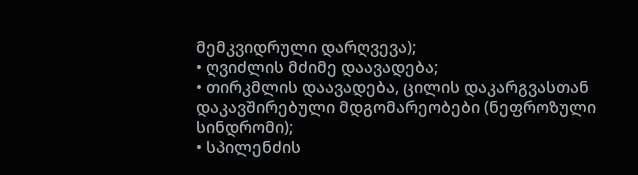მემკვიდრული დარღვევა);
• ღვიძლის მძიმე დაავადება;
• თირკმლის დაავადება, ცილის დაკარგვასთან დაკავშირებული მდგომარეობები (ნეფროზული სინდრომი);
• სპილენძის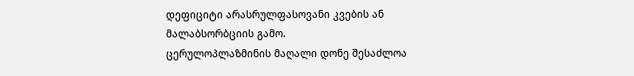დეფიციტი არასრულფასოვანი კვების ან მალაბსორბციის გამო.
ცერულოპლაზმინის მაღალი დონე შესაძლოა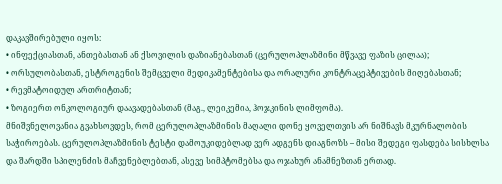დაკავშირებული იყოს:
• ინფექციასთან, ანთებასთან ან ქსოვილის დაზიანებასთან (ცერულოპლაზმინი მწვავე ფაზის ცილაა);
• ორსულობასთან, ესტროგენის შემცველი მედიკამენტებისა და ორალური კონტრაცეპტივების მიღებასთან;
• რევმატოიდულ ართრიტთან;
• ზოგიერთ ონკოლოგიურ დაავადებასთან (მაგ., ლეიკემია, ჰოჯკინის ლიმფომა).
მნიშვნელოვანია გვახსოვდეს, რომ ცერულოპლაზმინის მაღალი დონე ყოველთვის არ ნიშნავს მკურნალობის საჭიროებას. ცერულოპლაზმინის ტესტი დამოუკიდებლად ვერ ადგენს დიაგნოზს – მისი შედეგი ფასდება სისხლსა და შარდში სპილენძის მაჩვენებლებთან, ასევე სიმპტომებსა და ოჯახურ ანამნეზთან ერთად.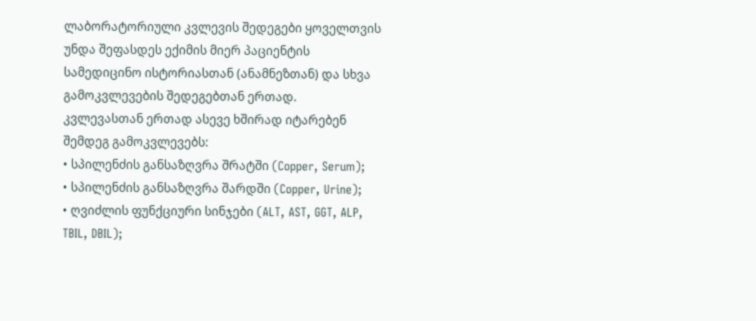ლაბორატორიული კვლევის შედეგები ყოველთვის უნდა შეფასდეს ექიმის მიერ პაციენტის სამედიცინო ისტორიასთან (ანამნეზთან) და სხვა გამოკვლევების შედეგებთან ერთად.
კვლევასთან ერთად ასევე ხშირად იტარებენ შემდეგ გამოკვლევებს:
• სპილენძის განსაზღვრა შრატში (Copper, Serum);
• სპილენძის განსაზღვრა შარდში (Copper, Urine);
• ღვიძლის ფუნქციური სინჯები (ALT, AST, GGT, ALP, TBIL, DBIL);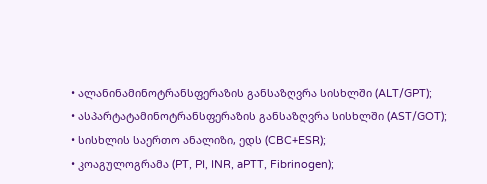• ალანინამინოტრანსფერაზის განსაზღვრა სისხლში (ALT/GPT);
• ასპარტატამინოტრანსფერაზის განსაზღვრა სისხლში (AST/GOT);
• სისხლის საერთო ანალიზი, ედს (CBC+ESR);
• კოაგულოგრამა (PT, PI, INR, aPTT, Fibrinogen);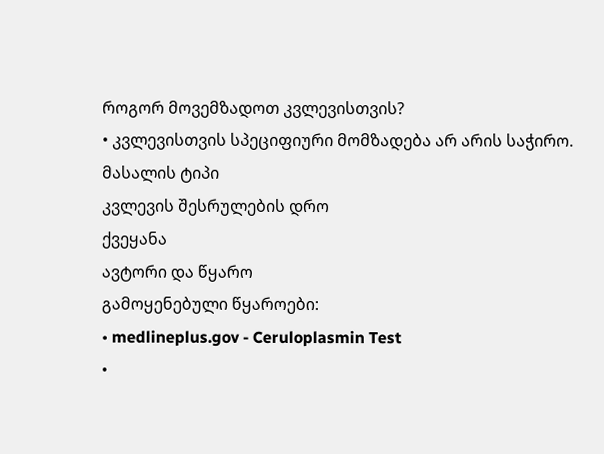როგორ მოვემზადოთ კვლევისთვის?
• კვლევისთვის სპეციფიური მომზადება არ არის საჭირო.
მასალის ტიპი
კვლევის შესრულების დრო
ქვეყანა
ავტორი და წყარო
გამოყენებული წყაროები:
• medlineplus.gov - Ceruloplasmin Test
•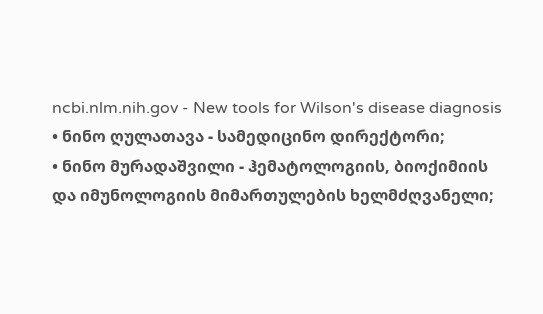ncbi.nlm.nih.gov - New tools for Wilson's disease diagnosis
• ნინო ღულათავა - სამედიცინო დირექტორი;
• ნინო მურადაშვილი - ჰემატოლოგიის, ბიოქიმიის და იმუნოლოგიის მიმართულების ხელმძღვანელი;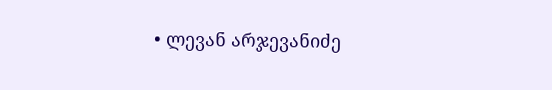• ლევან არჯევანიძე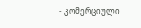- კომერციული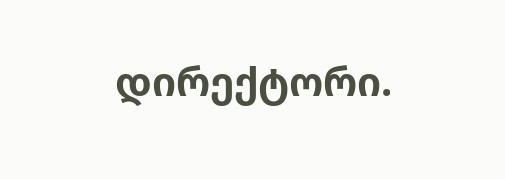დირექტორი.